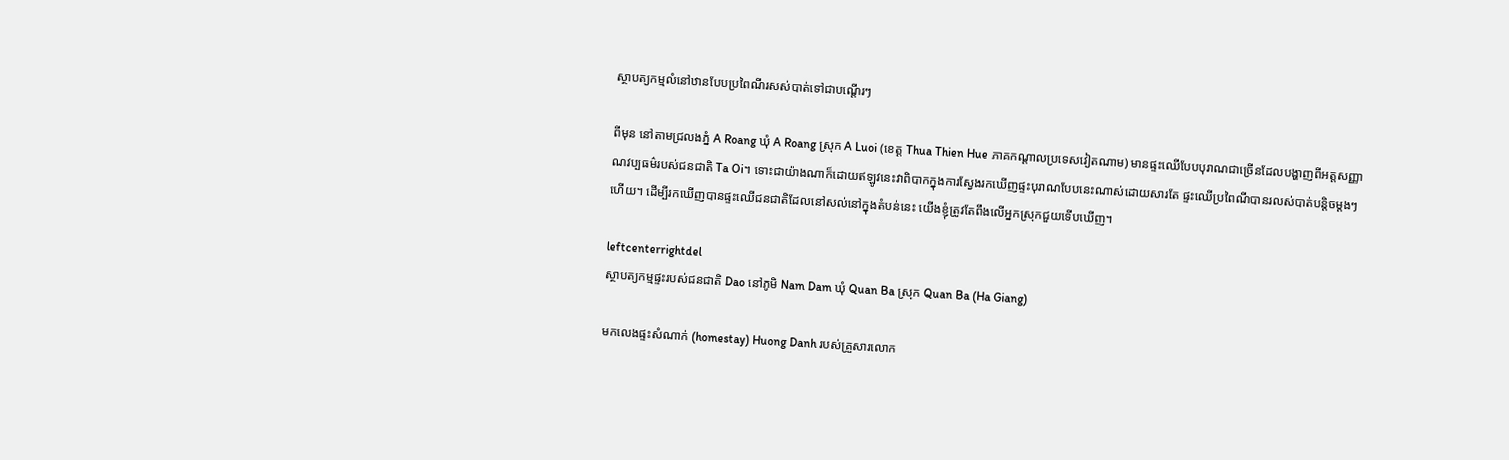ស្ថាបត្យកម្មលំនៅឋានបែបប្រពៃណីរសស់បាត់ទៅជាបណ្តើរៗ

ពីមុន នៅតាមជ្រលងភ្នំ A Roang ឃុំ A Roang ស្រុក A Luoi (ខេត្ត Thua Thien Hue ភាគកណ្តាលប្រទេសវៀតណាម) មានផ្ទះឈើបែបបុរាណជាច្រើនដែលបង្ហាញពីអត្តសញ្ញាណវប្បធម៌របស់ជនជាតិ Ta Oi។ ទោះជាយ៉ាងណាក៏ដោយឥឡូវនេះវាពិបាកក្នុងការស្វែងរកឃើញផ្ទះបុរាណបែបនេះណាស់ដោយសារតែ ផ្ទះឈើប្រពៃណីបានរលស់បាត់បន្តិចម្តងៗហើយ។ ដើម្បីរកឃើញបានផ្ទះឈើជនជាតិដែលនៅសល់នៅក្នុងតំបន់នេះ យើងខ្ញុំត្រូវតែពឹងលើអ្នកស្រុកជួយទើបឃើញ។

leftcenterrightdel
ស្ថាបត្យកម្មផ្ទះរបស់ជនជាតិ Dao នៅភូមិ Nam Dam ឃុំ Quan Ba ស្រុក Quan Ba (Ha Giang)

មកលេងផ្ទះសំណាក់ (homestay) Huong Danh របស់គ្រួសារលោក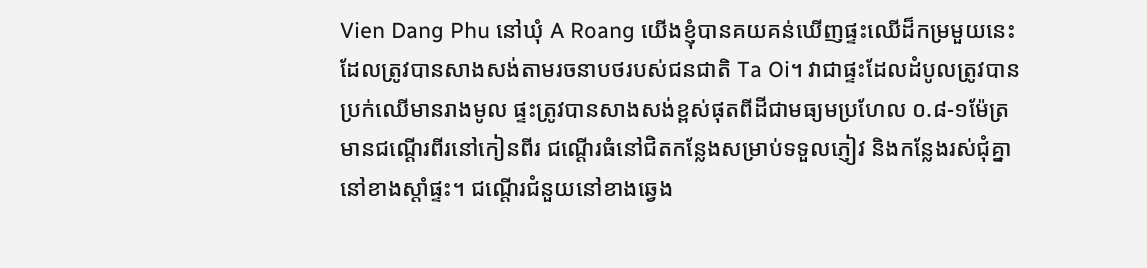Vien Dang Phu នៅឃុំ A Roang យើងខ្ញុំបានគយគន់ឃើញផ្ទះឈើដ៏កម្រមួយនេះដែលត្រូវបានសាងសង់តាមរចនាបថរបស់ជនជាតិ Ta Oi។ វាជាផ្ទះដែលដំបូលត្រូវបានប្រក់ឈើមានរាងមូល ផ្ទះត្រូវបានសាងសង់ខ្ពស់ផុតពីដីជាមធ្យមប្រហែល ០.៨-១ម៉ែត្រ មានជណ្តើរពីរនៅកៀនពីរ ជណ្តើរធំនៅជិតកន្លែងសម្រាប់ទទួលភ្ញៀវ និងកន្លែងរស់ជុំគ្នានៅខាងស្តាំផ្ទះ។ ជណ្តើរជំនួយនៅខាងឆ្វេង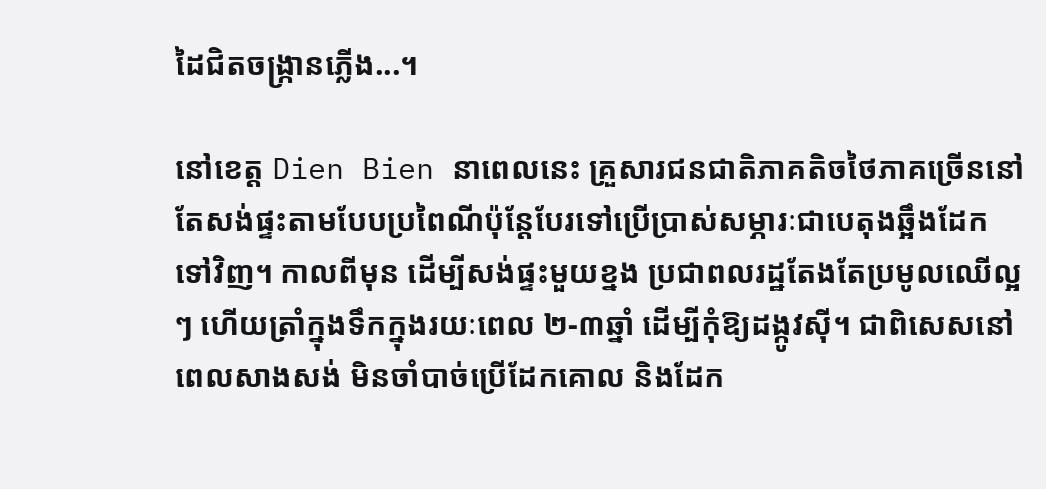ដៃជិតចង្ក្រានភ្លើង...។

នៅខេត្ត Dien Bien នាពេលនេះ គ្រួសារជនជាតិភាគតិចថៃភាគច្រើននៅតែសង់ផ្ទះតាមបែបប្រពៃណីប៉ុន្តែបែរទៅប្រើប្រាស់សម្ភារៈជាបេតុងឆ្អឹងដែកទៅវិញ។ កាលពីមុន ដើម្បីសង់ផ្ទះមួយខ្នង ប្រជាពលរដ្ឋតែងតែប្រមូលឈើល្អៗ ហើយត្រាំក្នុងទឹកក្នុងរយៈពេល ២-៣ឆ្នាំ ដើម្បីកុំឱ្យដង្កូវស៊ី។ ជាពិសេសនៅពេលសាងសង់ មិនចាំបាច់ប្រើដែកគោល និងដែក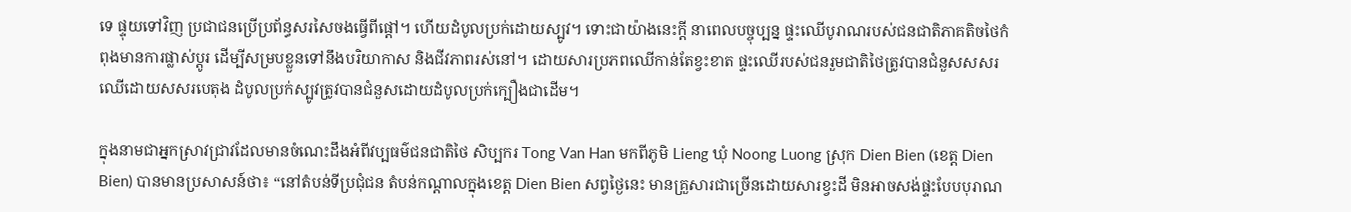ទេ ផ្ទុយទៅវិញ ប្រជាជនប្រើប្រព័ន្ធសរសៃចងធ្វើពីផ្តៅ។ ហើយដំបូលប្រក់ដោយស្បូវ។ ទោះជាយ៉ាងនេះក្តី នាពេលបច្ចុប្បន្ន ផ្ទះឈើបូរាណរបស់ជនជាតិភាគតិចថៃកំពុងមានការផ្លាស់ប្តូរ ដើម្បីសម្របខ្លួនទៅនឹងបរិយាកាស និងជីវភាពរស់នៅ។ ដោយសារប្រភពឈើកាន់តែខ្វះខាត ផ្ទះឈើរបស់ជនរួមជាតិថៃត្រូវបានជំនួសសសរឈើដោយសសរបេតុង ដំបូលប្រក់ស្បូវត្រូវបានជំនួសដោយដំបូលប្រក់ក្បឿងជាដើម។

ក្នុងនាមជាអ្នកស្រាវជ្រាវដែលមានចំណេះដឹងអំពីវប្បធម៌ជនជាតិថៃ សិប្បករ Tong Van Han មកពីភូមិ Lieng ឃុំ Noong Luong ស្រុក Dien Bien (ខេត្ដ Dien Bien) បានមានប្រសាសន៍ថា៖ “នៅតំបន់ទីប្រជុំជន តំបន់កណ្តាលក្នុងខេត្ត Dien Bien សព្វថ្ងៃនេះ មានគ្រួសារជាច្រើនដោយសារខ្វះដី មិនអាចសង់ផ្ទះបែបបុរាណ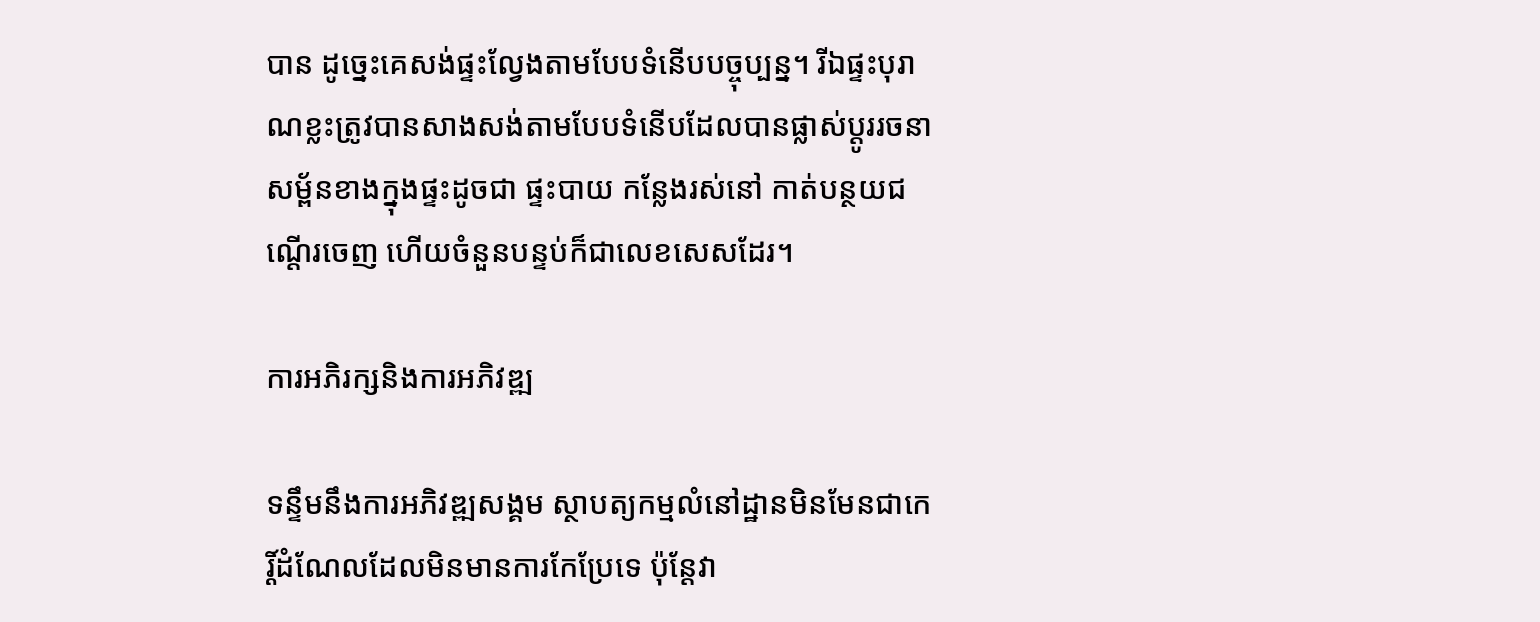បាន ដូច្នេះគេសង់ផ្ទះល្វែងតាមបែបទំនើបបច្ចុប្បន្ន។ រីឯផ្ទះបុរាណខ្លះត្រូវបានសាងសង់តាមបែបទំនើបដែលបានផ្លាស់ប្តូររចនាសម្ព័នខាងក្នុងផ្ទះដូចជា ផ្ទះបាយ កន្លែងរស់នៅ កាត់បន្ថយជណ្តើរចេញ ហើយចំនួនបន្ទប់ក៏ជាលេខសេសដែរ។

ការអភិរក្សនិងការអភិវឌ្ឍ

ទន្ទឹមនឹងការអភិវឌ្ឍសង្គម ស្ថាបត្យកម្មលំនៅដ្ឋានមិនមែនជាកេរ្ដិ៍ដំណែលដែលមិនមានការកែប្រែទេ ប៉ុន្តែវា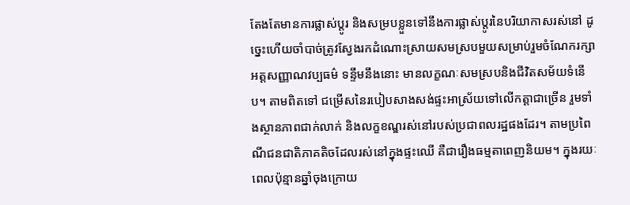តែងតែមានការផ្លាស់ប្តូរ និងសម្របខ្លួនទៅនឹងការផ្លាស់ប្តូរនៃបរិយាកាសរស់នៅ ដូច្នេះហើយចាំបាច់ត្រូវស្វែងរកដំណោះស្រាយសមស្របមួយសម្រាប់រួមចំណែករក្សាអត្តសញ្ញាណវប្បធម៌ ទន្ទឹមនឹងនោះ មានលក្ខណៈសមស្របនិងជីវិតសម័យទំនើប។ តាមពិតទៅ ជម្រើសនៃរបៀបសាងសង់ផ្ទះអាស្រ័យទៅលើកត្តាជាច្រើន រួមទាំងស្ថានភាពជាក់លាក់ និងលក្ខខណ្ឌរស់នៅរបស់ប្រជាពលរដ្ឋផងដែរ។ តាមប្រពៃណីជនជាតិភាគតិចដែលរស់នៅក្នុងផ្ទះឈើ គឺជារឿងធម្មតាពេញនិយម។ ក្នុងរយៈពេលប៉ុន្មានឆ្នាំចុងក្រោយ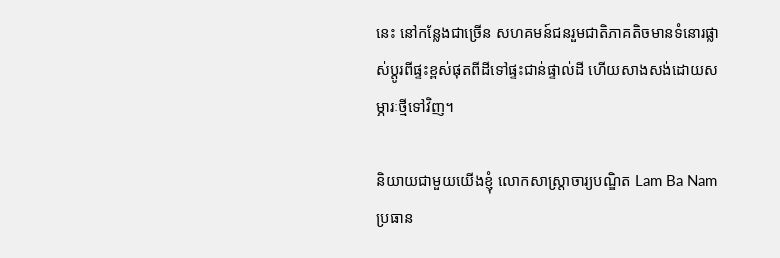នេះ នៅកន្លែងជាច្រើន សហគមន៍ជនរួមជាតិភាគតិចមានទំនោរផ្លាស់ប្តូរពីផ្ទះខ្ពស់ផុតពីដីទៅផ្ទះជាន់ផ្ទាល់ដី ហើយសាងសង់ដោយសម្ភារៈថ្មីទៅវិញ។

និយាយជាមួយយើងខ្ញុំ លោកសាស្ត្រាចារ្យបណ្ឌិត Lam Ba Nam ប្រធាន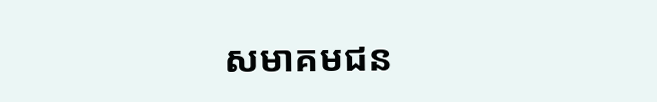សមាគមជន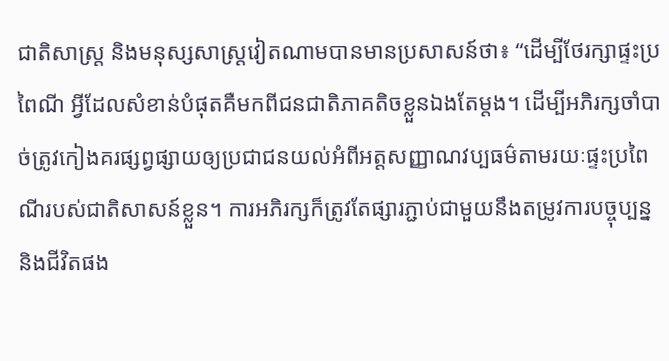ជាតិសាស្រ្ត និងមនុស្សសាស្រ្តវៀតណាមបានមានប្រសាសន៍ថា៖ “ដើម្បីថែរក្សាផ្ទះប្រពៃណី អ្វីដែលសំខាន់បំផុតគឺមកពីជនជាតិភាគតិចខ្លួនឯងតែម្តង។ ដើម្បីអភិរក្សចាំបាច់ត្រូវកៀងគរផ្សព្វផ្សាយឲ្យប្រជាជនយល់អំពីអត្តសញ្ញាណវប្បធម៌តាមរយៈផ្ទះប្រពៃណីរបស់ជាតិសាសន៍ខ្លួន។ ការអភិរក្សក៏ត្រូវតែផ្សារភ្ជាប់ជាមួយនឹងតម្រូវការបច្ចុប្បន្ន និងជីវិតផង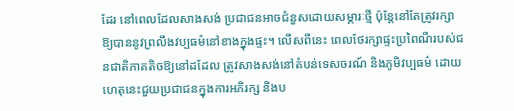ដែរ នៅពេលដែលសាងសង់ ប្រជាជនអាចជំនួសដោយសម្ភារៈថ្មី ប៉ុន្តែនៅតែត្រូវរក្សាឱ្យបាននូវព្រលឹងវប្បធម៌នៅខាងក្នុងផ្ទះ។ លើសពីនេះ ពេលថែរក្សាផ្ទះប្រពៃណីរបស់ជនជាតិភាគតិចឱ្យនៅដដែល ត្រូវសាងសង់នៅតំបន់ទេសចរណ៍ និងភូមិវប្បធម៌ ដោយហេតុនេះជួយប្រជាជនក្នុងការអភិរក្ស និងប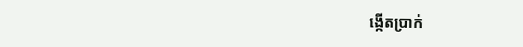ង្កើតប្រាក់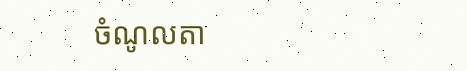ចំណូលតា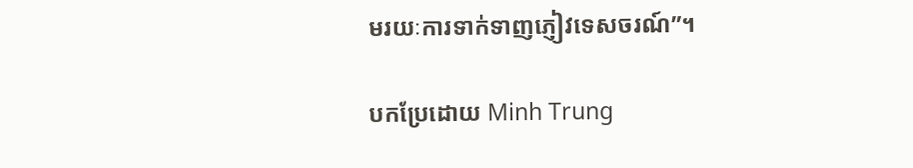មរយៈការទាក់ទាញភ្ញៀវទេសចរណ៍”។

បកប្រែដោយ Minh Trung